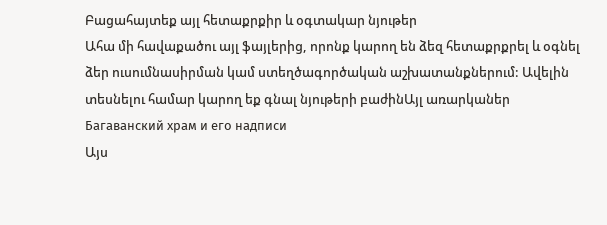Բացահայտեք այլ հետաքրքիր և օգտակար նյութեր
Ահա մի հավաքածու այլ ֆայլերից, որոնք կարող են ձեզ հետաքրքրել և օգնել ձեր ուսումնասիրման կամ ստեղծագործական աշխատանքներում: Ավելին տեսնելու համար կարող եք գնալ նյութերի բաժինԱյլ առարկաներ
Багаванский храм и его надписи
Այս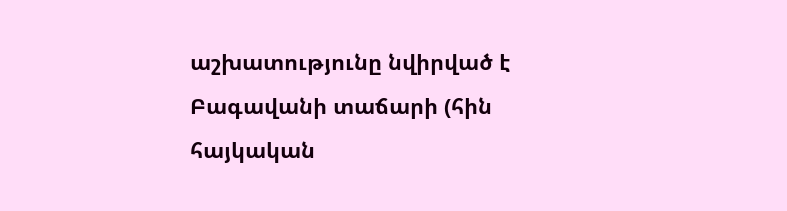աշխատությունը նվիրված է Բագավանի տաճարի (հին հայկական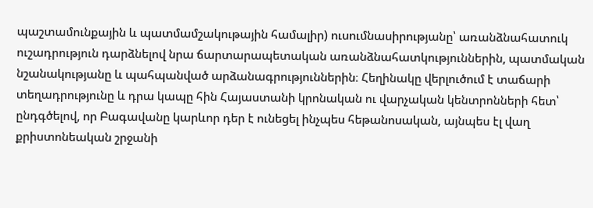պաշտամունքային և պատմամշակութային համալիր) ուսումնասիրությանը՝ առանձնահատուկ ուշադրություն դարձնելով նրա ճարտարապետական առանձնահատկություններին, պատմական նշանակությանը և պահպանված արձանագրություններին։ Հեղինակը վերլուծում է տաճարի տեղադրությունը և դրա կապը հին Հայաստանի կրոնական ու վարչական կենտրոնների հետ՝ ընդգծելով, որ Բագավանը կարևոր դեր է ունեցել ինչպես հեթանոսական, այնպես էլ վաղ քրիստոնեական շրջանի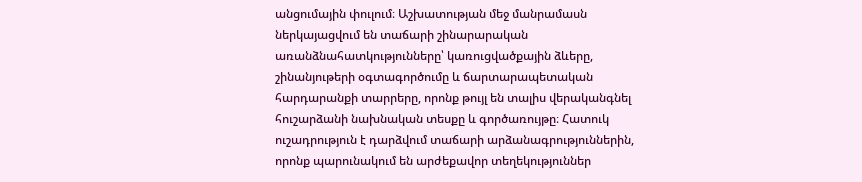անցումային փուլում։ Աշխատության մեջ մանրամասն ներկայացվում են տաճարի շինարարական առանձնահատկությունները՝ կառուցվածքային ձևերը, շինանյութերի օգտագործումը և ճարտարապետական հարդարանքի տարրերը, որոնք թույլ են տալիս վերականգնել հուշարձանի նախնական տեսքը և գործառույթը։ Հատուկ ուշադրություն է դարձվում տաճարի արձանագրություններին, որոնք պարունակում են արժեքավոր տեղեկություններ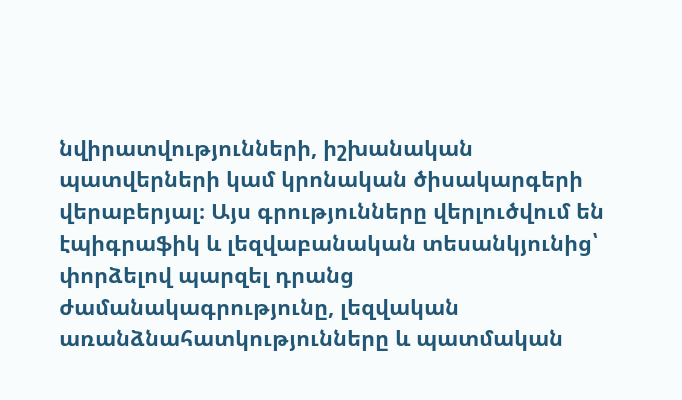նվիրատվությունների, իշխանական պատվերների կամ կրոնական ծիսակարգերի վերաբերյալ։ Այս գրությունները վերլուծվում են էպիգրաֆիկ և լեզվաբանական տեսանկյունից՝ փորձելով պարզել դրանց ժամանակագրությունը, լեզվական առանձնահատկությունները և պատմական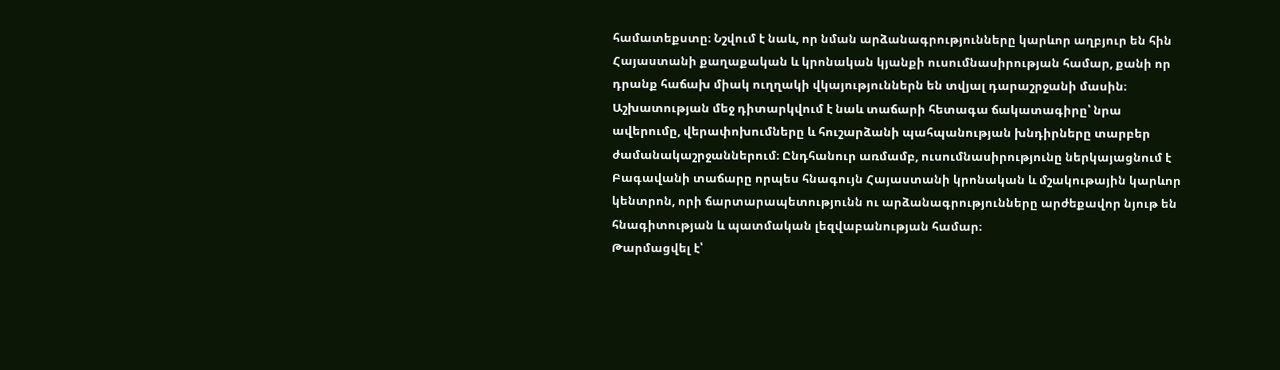համատեքստը։ Նշվում է նաև, որ նման արձանագրությունները կարևոր աղբյուր են հին Հայաստանի քաղաքական և կրոնական կյանքի ուսումնասիրության համար, քանի որ դրանք հաճախ միակ ուղղակի վկայություններն են տվյալ դարաշրջանի մասին։ Աշխատության մեջ դիտարկվում է նաև տաճարի հետագա ճակատագիրը՝ նրա ավերումը, վերափոխումները և հուշարձանի պահպանության խնդիրները տարբեր ժամանակաշրջաններում։ Ընդհանուր առմամբ, ուսումնասիրությունը ներկայացնում է Բագավանի տաճարը որպես հնագույն Հայաստանի կրոնական և մշակութային կարևոր կենտրոն, որի ճարտարապետությունն ու արձանագրությունները արժեքավոր նյութ են հնագիտության և պատմական լեզվաբանության համար։
Թարմացվել է՝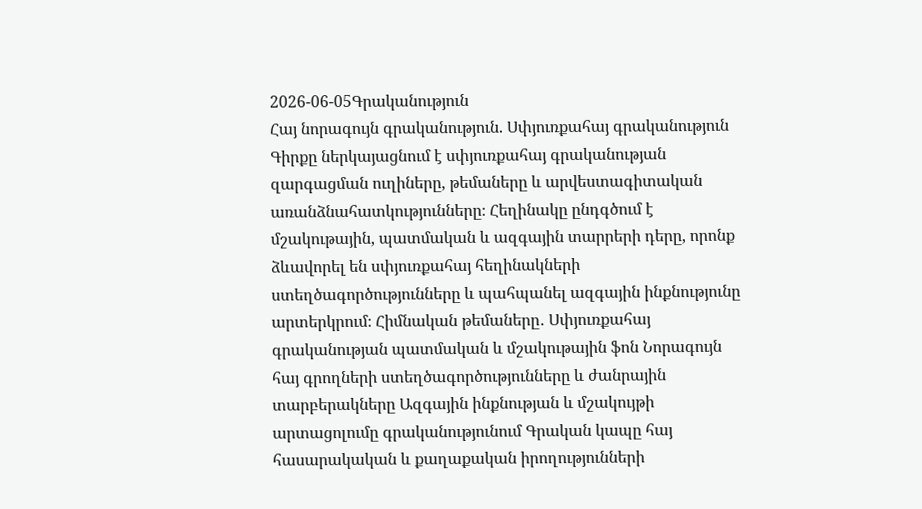2026-06-05Գրականություն
Հայ նորագույն գրականություն. Սփյուռքահայ գրականություն
Գիրքը ներկայացնում է սփյուռքահայ գրականության զարգացման ուղիները, թեմաները և արվեստագիտական առանձնահատկությունները։ Հեղինակը ընդգծում է մշակութային, պատմական և ազգային տարրերի դերը, որոնք ձևավորել են սփյուռքահայ հեղինակների ստեղծագործությունները և պահպանել ազգային ինքնությունը արտերկրում։ Հիմնական թեմաները․ Սփյուռքահայ գրականության պատմական և մշակութային ֆոն Նորագույն հայ գրողների ստեղծագործությունները և ժանրային տարբերակները Ազգային ինքնության և մշակույթի արտացոլումը գրականությունում Գրական կապը հայ հասարակական և քաղաքական իրողությունների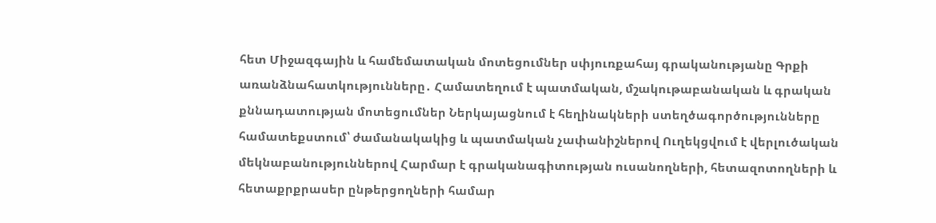հետ Միջազգային և համեմատական մոտեցումներ սփյուռքահայ գրականությանը Գրքի առանձնահատկությունները․ Համատեղում է պատմական, մշակութաբանական և գրական քննադատության մոտեցումներ Ներկայացնում է հեղինակների ստեղծագործությունները համատեքստում՝ ժամանակակից և պատմական չափանիշներով Ուղեկցվում է վերլուծական մեկնաբանություններով Հարմար է գրականագիտության ուսանողների, հետազոտողների և հետաքրքրասեր ընթերցողների համար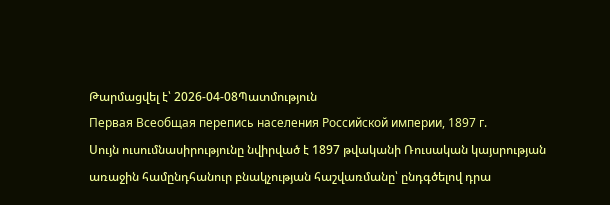Թարմացվել է՝ 2026-04-08Պատմություն
Первая Всеобщая перепись населения Российской империи, 1897 г.
Սույն ուսումնասիրությունը նվիրված է 1897 թվականի Ռուսական կայսրության առաջին համընդհանուր բնակչության հաշվառմանը՝ ընդգծելով դրա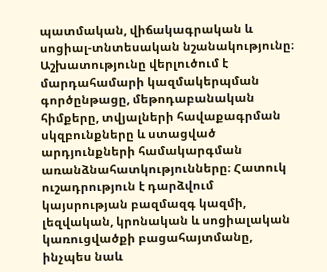պատմական, վիճակագրական և սոցիալ-տնտեսական նշանակությունը։ Աշխատությունը վերլուծում է մարդահամարի կազմակերպման գործընթացը, մեթոդաբանական հիմքերը, տվյալների հավաքագրման սկզբունքները և ստացված արդյունքների համակարգման առանձնահատկությունները։ Հատուկ ուշադրություն է դարձվում կայսրության բազմազգ կազմի, լեզվական, կրոնական և սոցիալական կառուցվածքի բացահայտմանը, ինչպես նաև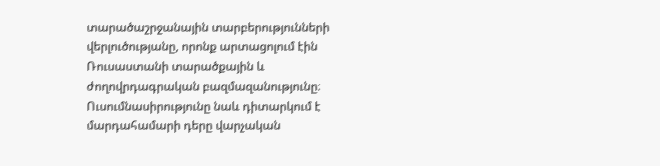տարածաշրջանային տարբերությունների վերլուծությանը, որոնք արտացոլում էին Ռուսաստանի տարածքային և ժողովրդագրական բազմազանությունը։ Ուսումնասիրությունը նաև դիտարկում է մարդահամարի դերը վարչական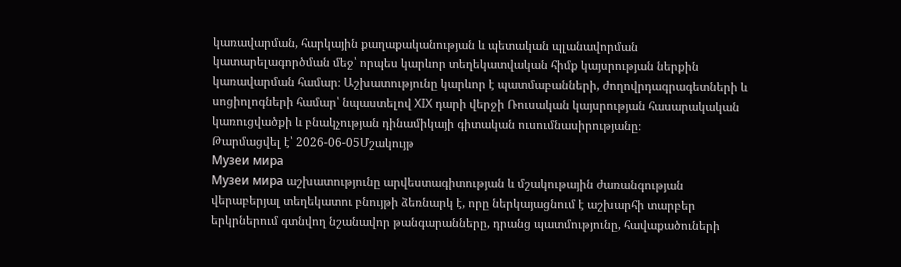կառավարման, հարկային քաղաքականության և պետական պլանավորման կատարելագործման մեջ՝ որպես կարևոր տեղեկատվական հիմք կայսրության ներքին կառավարման համար։ Աշխատությունը կարևոր է պատմաբանների, ժողովրդագրագետների և սոցիոլոգների համար՝ նպաստելով XIX դարի վերջի Ռուսական կայսրության հասարակական կառուցվածքի և բնակչության դինամիկայի գիտական ուսումնասիրությանը։
Թարմացվել է՝ 2026-06-05Մշակույթ
Музеи мира
Музеи мира աշխատությունը արվեստագիտության և մշակութային ժառանգության վերաբերյալ տեղեկատու բնույթի ձեռնարկ է, որը ներկայացնում է աշխարհի տարբեր երկրներում գտնվող նշանավոր թանգարանները, դրանց պատմությունը, հավաքածուների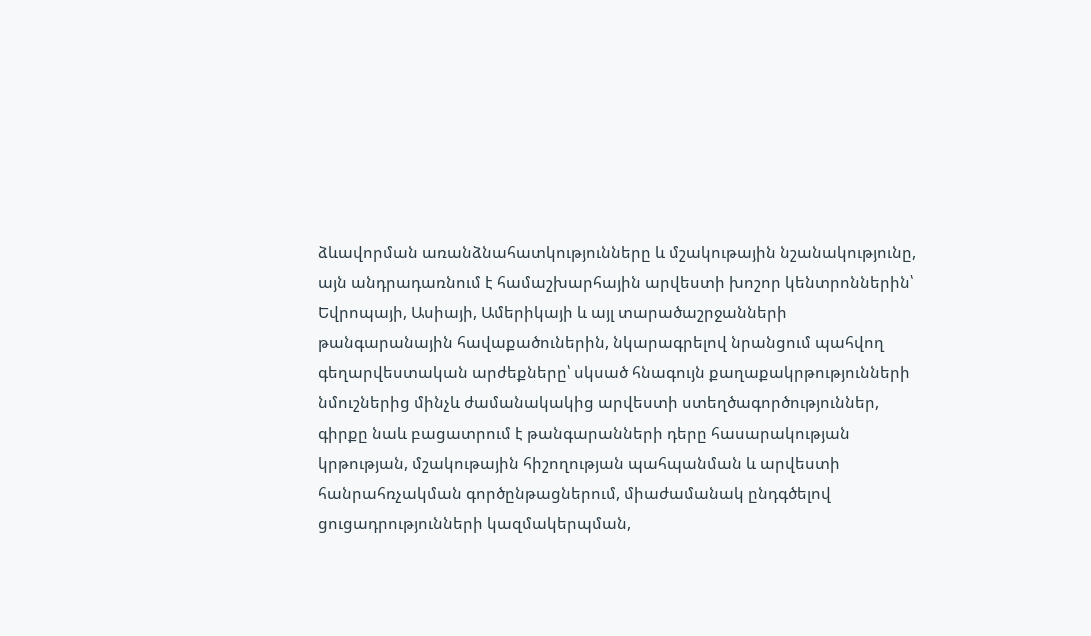ձևավորման առանձնահատկությունները և մշակութային նշանակությունը, այն անդրադառնում է համաշխարհային արվեստի խոշոր կենտրոններին՝ Եվրոպայի, Ասիայի, Ամերիկայի և այլ տարածաշրջանների թանգարանային հավաքածուներին, նկարագրելով նրանցում պահվող գեղարվեստական արժեքները՝ սկսած հնագույն քաղաքակրթությունների նմուշներից մինչև ժամանակակից արվեստի ստեղծագործություններ, գիրքը նաև բացատրում է թանգարանների դերը հասարակության կրթության, մշակութային հիշողության պահպանման և արվեստի հանրահռչակման գործընթացներում, միաժամանակ ընդգծելով ցուցադրությունների կազմակերպման,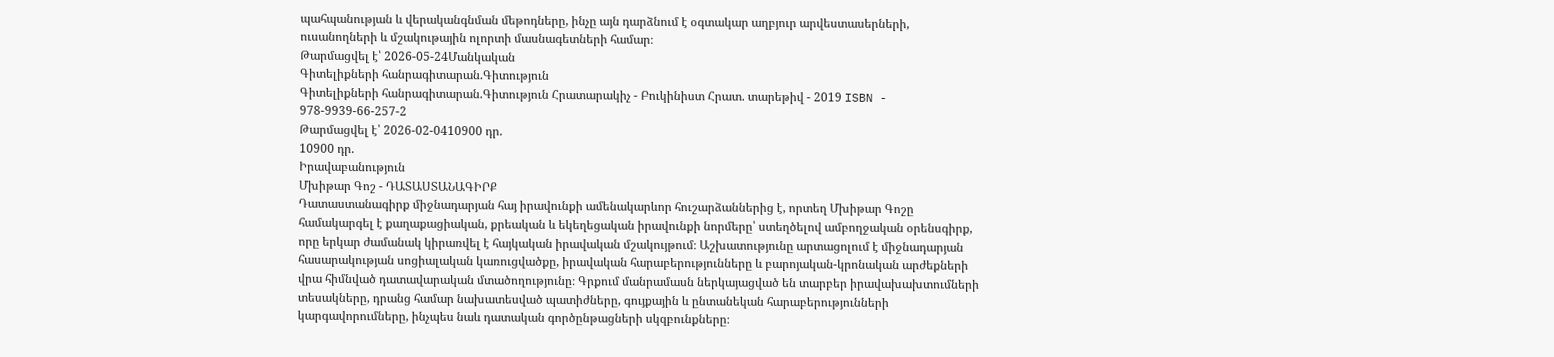պահպանության և վերականգնման մեթոդները, ինչը այն դարձնում է օգտակար աղբյուր արվեստասերների, ուսանողների և մշակութային ոլորտի մասնագետների համար։
Թարմացվել է՝ 2026-05-24Մանկական
Գիտելիքների հանրագիտարան.Գիտություն
Գիտելիքների հանրագիտարան.Գիտություն Հրատարակիչ - Բուկինիստ Հրատ. տարեթիվ - 2019 ISBN - 978-9939-66-257-2
Թարմացվել է՝ 2026-02-0410900 դր.
10900 դր.
Իրավաբանություն
Մխիթար Գոշ - ԴԱՏԱՍՏԱՆԱԳԻՐՔ
Դատաստանագիրք միջնադարյան հայ իրավունքի ամենակարևոր հուշարձաններից է, որտեղ Մխիթար Գոշը համակարգել է քաղաքացիական, քրեական և եկեղեցական իրավունքի նորմերը՝ ստեղծելով ամբողջական օրենսգիրք, որը երկար ժամանակ կիրառվել է հայկական իրավական մշակույթում։ Աշխատությունը արտացոլում է միջնադարյան հասարակության սոցիալական կառուցվածքը, իրավական հարաբերությունները և բարոյական-կրոնական արժեքների վրա հիմնված դատավարական մտածողությունը։ Գրքում մանրամասն ներկայացված են տարբեր իրավախախտումների տեսակները, դրանց համար նախատեսված պատիժները, գույքային և ընտանեկան հարաբերությունների կարգավորումները, ինչպես նաև դատական գործընթացների սկզբունքները։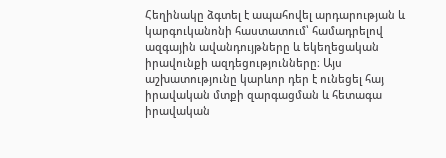Հեղինակը ձգտել է ապահովել արդարության և կարգուկանոնի հաստատում՝ համադրելով ազգային ավանդույթները և եկեղեցական իրավունքի ազդեցությունները։ Այս աշխատությունը կարևոր դեր է ունեցել հայ իրավական մտքի զարգացման և հետագա իրավական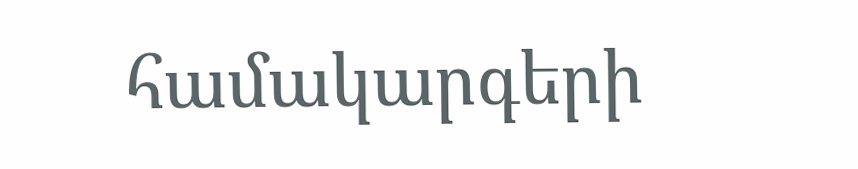համակարգերի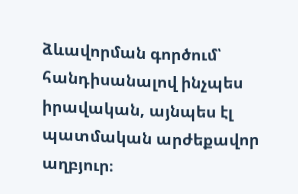ձևավորման գործում՝ հանդիսանալով ինչպես իրավական, այնպես էլ պատմական արժեքավոր աղբյուր։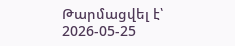Թարմացվել է՝ 2026-05-25